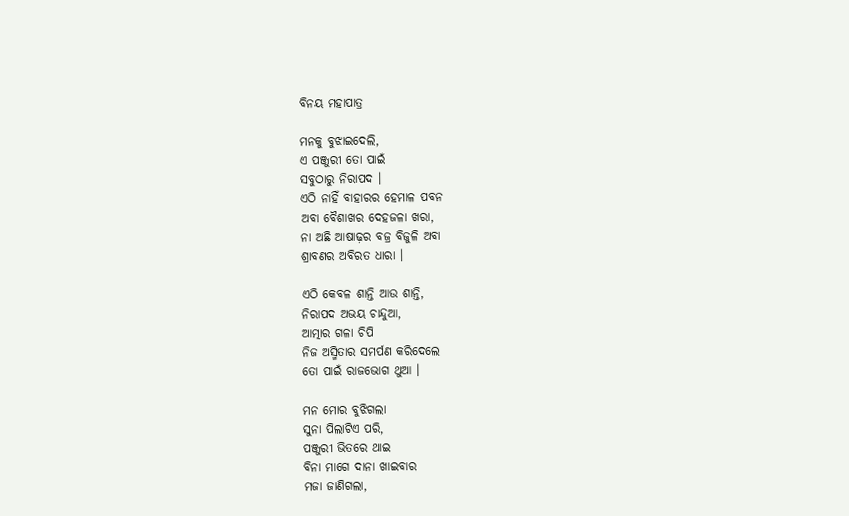ବିନୟ ମହାପାତ୍ର

ମନକୁ ବୁଝାଇଦେଲି,
ଏ ପଞ୍ଜୁରୀ ତୋ ପାଇଁ
ସବୁଠାରୁ ନିରାପଦ ।
ଏଠି ନାହିଁ ବାହାରର ହେମାଳ ପବନ
ଅବା ବୈଶାଖର ଦେହଜଳା ଖରା,
ନା ଅଛି ଆଷାଢ଼ର ବଜ୍ର ବିଜୁଳି ଅବା
ଶ୍ରାବଣର ଅବିରତ ଧାରା ।

ଏଠି କେବଳ ଶାନ୍ତି ଆଉ ଶାନ୍ତି,
ନିରାପଦ ଅଭୟ ଚାନ୍ଦୁଆ,
ଆତ୍ମାର ଗଳା ଚିପି
ନିଜ ଅସ୍ମିତାର ସମର୍ପଣ କରିଦେଲେ
ତୋ ପାଇଁ ରାଜଭୋଗ ଥୁଆ ।

ମନ ମୋର ବୁଝିଗଲା
ସୁନା ପିଲାଟିଏ ପରି,
ପଞ୍ଜୁରୀ ଭିତରେ ଥାଇ
ବିନା ମାଗେ ଦାନା ଖାଇବାର
ମଜା ଜାଣିଗଲା,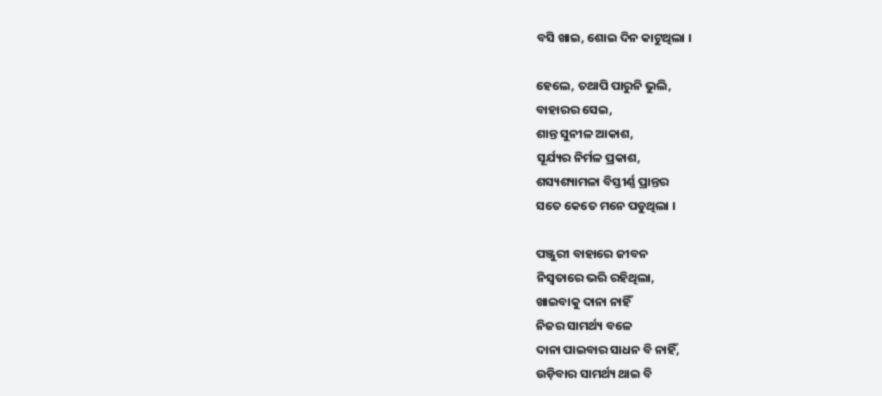ବସି ଖାଇ, ଶୋଇ ଦିନ କାଟୁଥିଲା ।

ହେଲେ, ତଥାପି ପାରୁନି ଭୁଲି,
ବାହାରର ସେଇ,
ଶାନ୍ତ ସୁନୀଳ ଆକାଶ,
ସୂର୍ଯ୍ୟର ନିର୍ମଳ ପ୍ରକାଶ,
ଶସ୍ୟଶ୍ୟାମଳା ବିସ୍ତୀର୍ଣ୍ଣ ପ୍ରାନ୍ତର
ସତେ କେତେ ମନେ ପଡୁଥିଲା ।

ପଞ୍ଜୁରୀ ବାହାରେ ଜୀବନ
ନିସ୍ୱତାରେ ଭରି ରହିଥିଲା,
ଖାଇବାକୁ ଦାନା ନାହିଁ
ନିଜର ସାମର୍ଥ୍ୟ ବଳେ
ଦାନା ପାଇବାର ସାଧନ ବି ନାହିଁ,
ଉଡ଼ିବାର ସାମର୍ଥ୍ୟ ଥାଇ ବି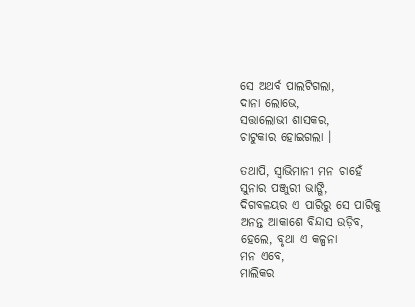ସେ ଅଥର୍ବ ପାଲଟିଗଲା,
ଦାନା ଲୋଭେ,
ସତ୍ତାଲୋଭୀ ଶାସକର,
ଚାଟୁକାର ହୋଇଗଲା ।

ତଥାପି, ସ୍ଵାଭିମାନୀ ମନ ଚାହେଁ
ସୁନାର ପଞ୍ଜୁରୀ ଭାଙ୍ଗି,
ଦିଗବଳୟର ଏ ପାରିରୁ ସେ ପାରିକୁ
ଅନନ୍ତ ଆକାଶେ ବିନ୍ଦାସ ଉଡ଼ିବ,
ହେଲେ, ବୃଥା ଏ କଳ୍ପନା
ମନ ଏବେ,
ମାଲିକର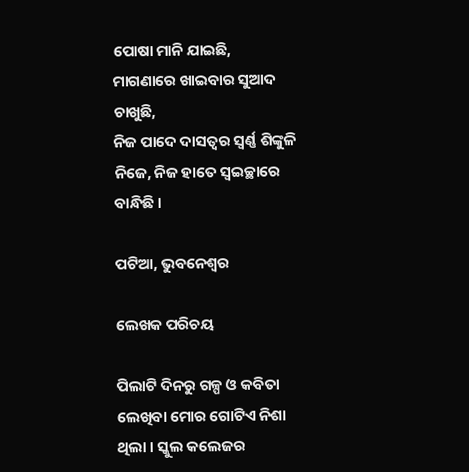ପୋଷା ମାନି ଯାଇଛି,
ମାଗଣାରେ ଖାଇବାର ସୁଆଦ ଚାଖୁଛି,
ନିଜ ପାଦେ ଦାସତ୍ୱର ସ୍ୱର୍ଣ୍ଣ ଶିଙ୍କୁଳି
ନିଜେ, ନିଜ ହାତେ ସ୍ୱଇଚ୍ଛାରେ ବାନ୍ଧିଛି ।

ପଟିଆ, ଭୁବନେଶ୍ୱର

ଲେଖକ ପରିଚୟ

ପିଲାଟି ଦିନରୁ ଗଳ୍ପ ଓ କବିତା ଲେଖିବା ମୋର ଗୋଟିଏ ନିଶା ଥିଲା । ସ୍କୁଲ କଲେଜର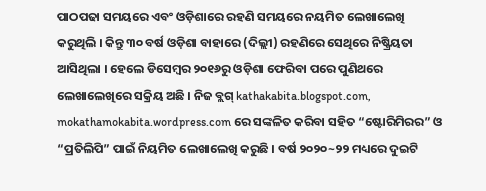ପାଠପଢା ସମୟରେ ଏବଂ ଓଡ଼ିଶାରେ ରହଣି ସମୟରେ ନୟମିତ ଲେଖାଲେଖି କରୁଥିଲି । କିନ୍ତୁ ୩୦ ବର୍ଷ ଓଡ଼ିଶା ବାହାରେ (ଦିଲ୍ଲୀ) ରହଣିରେ ସେଥିରେ ନିଷ୍କ୍ରିୟତା ଆସିଥିଲା । ହେଲେ ଡିସେମ୍ବର ୨୦୧୬ରୁ ଓଡ଼ିଶା ଫେରିବା ପରେ ପୁଣିଥରେ ଲେଖାଲେଖିରେ ସକ୍ରିୟ ଅଛି । ନିଜ ବ୍ଲଗ୍ kathakabita.blogspot.com, mokathamokabita.wordpress.com ରେ ସଙ୍କଳିତ କରିବା ସହିତ “ଷ୍ଟୋରିମିରର” ଓ “ପ୍ରତିଲିପି” ପାଇଁ ନିୟମିତ ଲେଖାଲେଖି କରୁଛି । ବର୍ଷ ୨୦୨୦~୨୨ ମଧ୍ୟରେ ଦୁଇଟି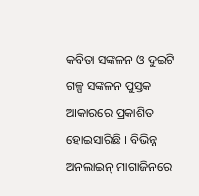କବିତା ସଙ୍କଳନ ଓ ଦୁଇଟି ଗଳ୍ପ ସଙ୍କଳନ ପୁସ୍ତକ ଆକାରରେ ପ୍ରକାଶିତ ହୋଇସାରିଛି । ବିଭିନ୍ନ ଅନଲାଇନ୍ ମାଗାଜିନରେ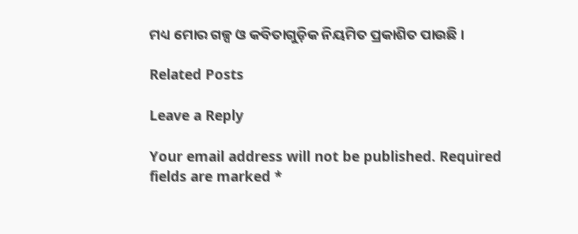ମଧ୍ୟ ମୋର ଗଳ୍ପ ଓ କବିତାଗୁଡ଼ିକ ନିୟମିତ ପ୍ରକାଶିତ ପାଉଛି ।

Related Posts

Leave a Reply

Your email address will not be published. Required fields are marked *